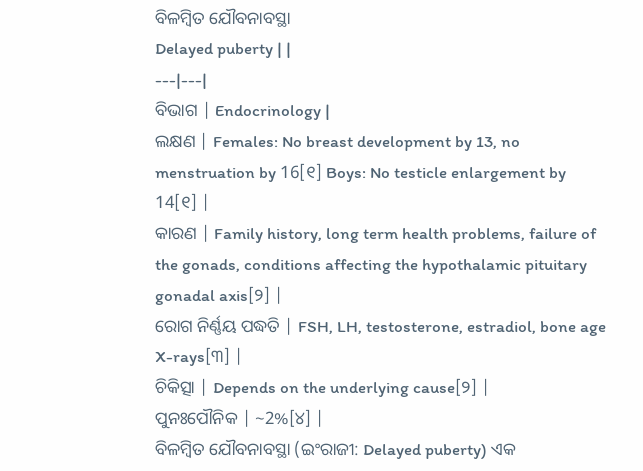ବିଳମ୍ବିତ ଯୌବନାବସ୍ଥା
Delayed puberty | |
---|---|
ବିଭାଗ | Endocrinology |
ଲକ୍ଷଣ | Females: No breast development by 13, no menstruation by 16[୧] Boys: No testicle enlargement by 14[୧] |
କାରଣ | Family history, long term health problems, failure of the gonads, conditions affecting the hypothalamic pituitary gonadal axis[୨] |
ରୋଗ ନିର୍ଣ୍ଣୟ ପଦ୍ଧତି | FSH, LH, testosterone, estradiol, bone age X-rays[୩] |
ଚିକିତ୍ସା | Depends on the underlying cause[୨] |
ପୁନଃପୌନିକ | ~2%[୪] |
ବିଳମ୍ବିତ ଯୌବନାବସ୍ଥା (ଇଂରାଜୀ: Delayed puberty) ଏକ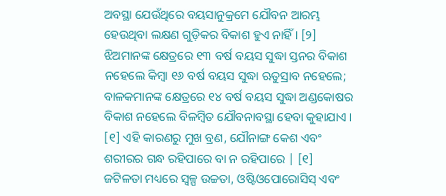ଅବସ୍ଥା ଯେଉଁଥିରେ ବୟସାନୁକ୍ରମେ ଯୌବନ ଆରମ୍ଭ ହେଉଥିବା ଲକ୍ଷଣ ଗୁଡ଼ିକର ବିକାଶ ହୁଏ ନାହିଁ । [୨] ଝିଅମାନଙ୍କ କ୍ଷେତ୍ରରେ ୧୩ ବର୍ଷ ବୟସ ସୁଦ୍ଧା ସ୍ତନର ବିକାଶ ନହେଲେ କିମ୍ବା ୧୬ ବର୍ଷ ବୟସ ସୁଦ୍ଧା ଋତୁସ୍ରାବ ନହେଲେ; ବାଳକମାନଙ୍କ କ୍ଷେତ୍ରରେ ୧୪ ବର୍ଷ ବୟସ ସୁଦ୍ଧା ଅଣ୍ଡକୋଷର ବିକାଶ ନହେଲେ ବିଳମ୍ବିତ ଯୌବନାବସ୍ଥା ହେବା କୁହାଯାଏ । [୧] ଏହି କାରଣରୁ ମୁଖ ବ୍ରଣ, ଯୌନାଙ୍ଗ କେଶ ଏବଂ ଶରୀରର ଗନ୍ଧ ରହିପାରେ ବା ନ ରହିପାରେ | [୧] ଜଟିଳତା ମଧ୍ୟରେ ସ୍ୱଳ୍ପ ଉଚ୍ଚତା, ଓଷ୍ଟିଓପୋରୋସିସ୍ ଏବଂ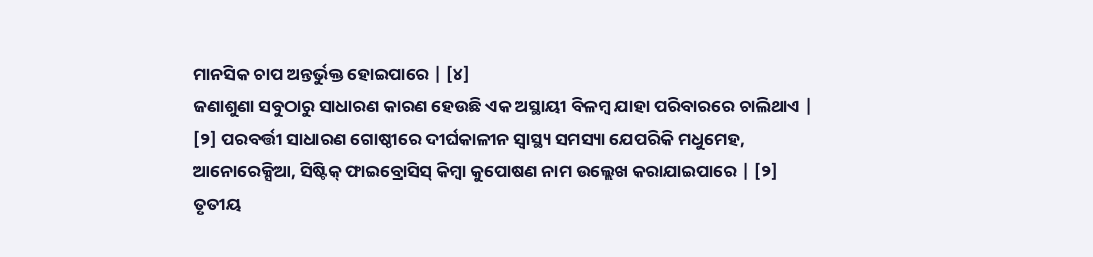ମାନସିକ ଚାପ ଅନ୍ତର୍ଭୁକ୍ତ ହୋଇପାରେ | [୪]
ଜଣାଶୁଣା ସବୁଠାରୁ ସାଧାରଣ କାରଣ ହେଉଛି ଏକ ଅସ୍ଥାୟୀ ବିଳମ୍ବ ଯାହା ପରିବାରରେ ଚାଲିଥାଏ | [୨] ପରବର୍ତ୍ତୀ ସାଧାରଣ ଗୋଷ୍ଠୀରେ ଦୀର୍ଘକାଳୀନ ସ୍ୱାସ୍ଥ୍ୟ ସମସ୍ୟା ଯେପରିକି ମଧୁମେହ, ଆନୋରେକ୍ସିଆ, ସିଷ୍ଟିକ୍ ଫାଇବ୍ରୋସିସ୍ କିମ୍ବା କୁପୋଷଣ ନାମ ଉଲ୍ଲେଖ କରାଯାଇପାରେ | [୨] ତୃତୀୟ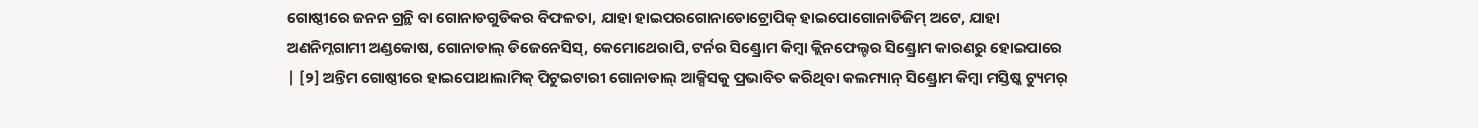ଗୋଷ୍ଠୀରେ ଜନନ ଗ୍ରନ୍ଥି ବା ଗୋନାଡଗୁଡିକର ବିଫଳତା, ଯାହା ହାଇପରଗୋନାଡୋଟ୍ରୋପିକ୍ ହାଇପୋଗୋନାଡିଜିମ୍ ଅଟେ, ଯାହା ଅଣନିମ୍ନଗାମୀ ଅଣ୍ଡକୋଷ, ଗୋନାଡାଲ୍ ଡିଜେନେସିସ୍, କେମୋଥେରାପି, ଟର୍ନର ସିଣ୍ଡ୍ରୋମ କିମ୍ବା କ୍ଲିନଫେଲ୍ଟର ସିଣ୍ଡ୍ରୋମ କାରଣରୁ ହୋଇପାରେ | [୨] ଅନ୍ତିମ ଗୋଷ୍ଠୀରେ ହାଇପୋଥାଲାମିକ୍ ପିଟୁଇଟାରୀ ଗୋନାଡାଲ୍ ଆକ୍ସିସକୁ ପ୍ରଭାବିତ କରିଥିବା କଲମ୍ୟାନ୍ ସିଣ୍ଡ୍ରୋମ କିମ୍ବା ମସ୍ତିଷ୍କ ଟ୍ୟୁମର୍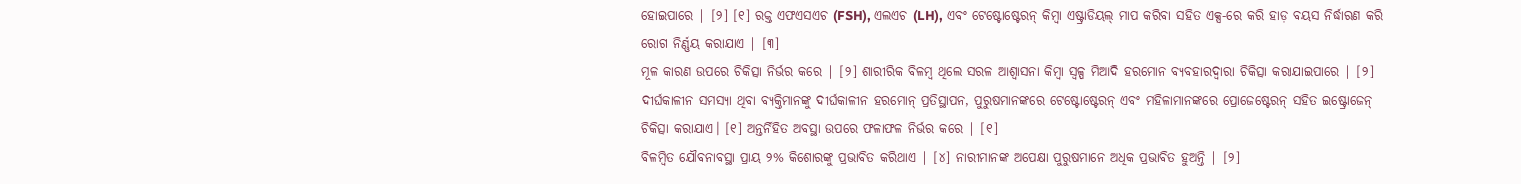ହୋଇପାରେ | [୨] [୧] ରକ୍ତ ଏଫଏସଏଚ (FSH), ଏଲଏଚ (LH), ଏବଂ ଟେଷ୍ଟୋଷ୍ଟେରନ୍ କିମ୍ବା ଏଷ୍ଟ୍ରାଡିୟଲ୍ ମାପ କରିବା ସହିତ ଏକ୍ସ-ରେ କରି ହାଡ଼ ବୟସ ନିର୍ଦ୍ଧାରଣ କରି ରୋଗ ନିର୍ଣ୍ଣୟ କରାଯାଏ | [୩]
ମୂଳ କାରଣ ଉପରେ ଚିକିତ୍ସା ନିର୍ଭର କରେ | [୨] ଶାରୀରିକ ବିଳମ୍ବ ଥିଲେ ସରଳ ଆଶ୍ୱାସନା କିମ୍ବା ସ୍ୱଳ୍ପ ମିଆଦି ହରମୋନ ବ୍ୟବହାରଦ୍ୱାରା ଚିକିତ୍ସା କରାଯାଇପାରେ | [୨] ଦୀର୍ଘକାଳୀନ ସମସ୍ୟା ଥିବା ବ୍ୟକ୍ତିମାନଙ୍କୁ ଦୀର୍ଘକାଳୀନ ହରମୋନ୍ ପ୍ରତିସ୍ଥାପନ, ପୁରୁଷମାନଙ୍କରେ ଟେଷ୍ଟୋଷ୍ଟେରନ୍ ଏବଂ ମହିଳାମାନଙ୍କରେ ପ୍ରୋଜେଷ୍ଟେରନ୍ ସହିତ ଇଷ୍ଟ୍ରୋଜେନ୍ ଚିକିତ୍ସା କରାଯାଏ। [୧] ଅନ୍ତର୍ନିହିତ ଅବସ୍ଥା ଉପରେ ଫଳାଫଳ ନିର୍ଭର କରେ | [୧]
ବିଳମ୍ବିତ ଯୌବନାବସ୍ଥା ପ୍ରାୟ ୨% କିଶୋରଙ୍କୁ ପ୍ରଭାବିତ କରିଥାଏ | [୪] ନାରୀମାନଙ୍କ ଅପେକ୍ଷା ପୁରୁଷମାନେ ଅଧିକ ପ୍ରଭାବିତ ହୁଅନ୍ତି | [୨]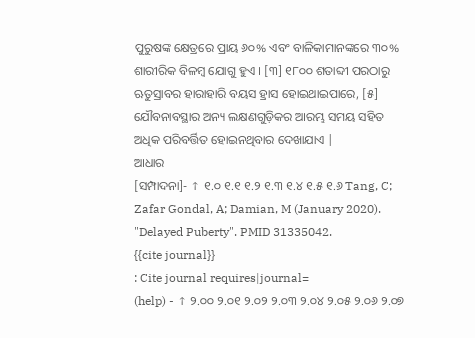ପୁରୁଷଙ୍କ କ୍ଷେତ୍ରରେ ପ୍ରାୟ ୬୦% ଏବଂ ବାଳିକାମାନଙ୍କରେ ୩୦% ଶାରୀରିକ ବିଳମ୍ବ ଯୋଗୁ ହୁଏ । [୩] ୧୮୦୦ ଶତାବ୍ଦୀ ପରଠାରୁ ଋତୁସ୍ରାବର ହାରାହାରି ବୟସ ହ୍ରାସ ହୋଇଥାଇପାରେ, [୫] ଯୌବନାବସ୍ଥାର ଅନ୍ୟ ଲକ୍ଷଣଗୁଡ଼ିକର ଆରମ୍ଭ ସମୟ ସହିତ ଅଧିକ ପରିବର୍ତ୍ତିତ ହୋଇନଥିବାର ଦେଖାଯାଏ |
ଆଧାର
[ସମ୍ପାଦନା]- ↑ ୧.୦ ୧.୧ ୧.୨ ୧.୩ ୧.୪ ୧.୫ ୧.୬ Tang, C; Zafar Gondal, A; Damian, M (January 2020). "Delayed Puberty". PMID 31335042.
{{cite journal}}
: Cite journal requires|journal=
(help) - ↑ ୨.୦୦ ୨.୦୧ ୨.୦୨ ୨.୦୩ ୨.୦୪ ୨.୦୫ ୨.୦୬ ୨.୦୭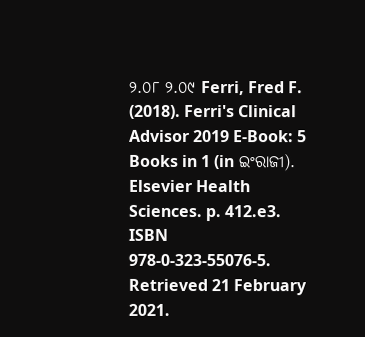୨.୦୮ ୨.୦୯ Ferri, Fred F. (2018). Ferri's Clinical Advisor 2019 E-Book: 5 Books in 1 (in ଇଂରାଜୀ). Elsevier Health Sciences. p. 412.e3. ISBN 978-0-323-55076-5. Retrieved 21 February 2021.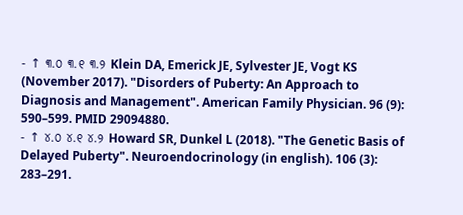- ↑ ୩.୦ ୩.୧ ୩.୨ Klein DA, Emerick JE, Sylvester JE, Vogt KS (November 2017). "Disorders of Puberty: An Approach to Diagnosis and Management". American Family Physician. 96 (9): 590–599. PMID 29094880.
- ↑ ୪.୦ ୪.୧ ୪.୨ Howard SR, Dunkel L (2018). "The Genetic Basis of Delayed Puberty". Neuroendocrinology (in english). 106 (3): 283–291.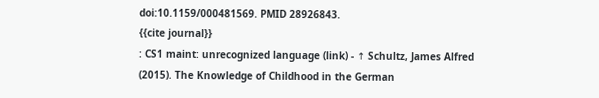doi:10.1159/000481569. PMID 28926843.
{{cite journal}}
: CS1 maint: unrecognized language (link) - ↑ Schultz, James Alfred (2015). The Knowledge of Childhood in the German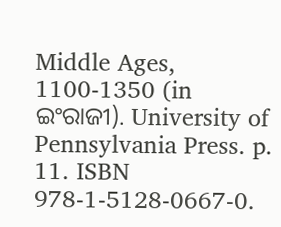Middle Ages, 1100-1350 (in ଇଂରାଜୀ). University of Pennsylvania Press. p. 11. ISBN 978-1-5128-0667-0.